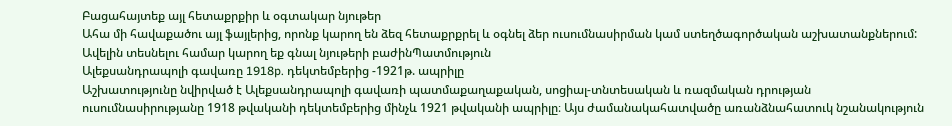Բացահայտեք այլ հետաքրքիր և օգտակար նյութեր
Ահա մի հավաքածու այլ ֆայլերից, որոնք կարող են ձեզ հետաքրքրել և օգնել ձեր ուսումնասիրման կամ ստեղծագործական աշխատանքներում: Ավելին տեսնելու համար կարող եք գնալ նյութերի բաժինՊատմություն
Ալեքսանդրապոլի գավառը 1918p. դեկտեմբերից -1921թ. ապրիլը
Աշխատությունը նվիրված է Ալեքսանդրապոլի գավառի պատմաքաղաքական, սոցիալ-տնտեսական և ռազմական դրության ուսումնասիրությանը 1918 թվականի դեկտեմբերից մինչև 1921 թվականի ապրիլը։ Այս ժամանակահատվածը առանձնահատուկ նշանակություն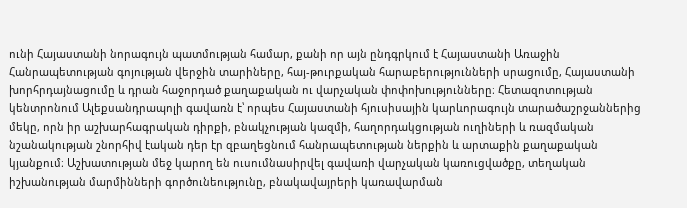ունի Հայաստանի նորագույն պատմության համար, քանի որ այն ընդգրկում է Հայաստանի Առաջին Հանրապետության գոյության վերջին տարիները, հայ-թուրքական հարաբերությունների սրացումը, Հայաստանի խորհրդայնացումը և դրան հաջորդած քաղաքական ու վարչական փոփոխությունները։ Հետազոտության կենտրոնում Ալեքսանդրապոլի գավառն է՝ որպես Հայաստանի հյուսիսային կարևորագույն տարածաշրջաններից մեկը, որն իր աշխարհագրական դիրքի, բնակչության կազմի, հաղորդակցության ուղիների և ռազմական նշանակության շնորհիվ էական դեր էր զբաղեցնում հանրապետության ներքին և արտաքին քաղաքական կյանքում։ Աշխատության մեջ կարող են ուսումնասիրվել գավառի վարչական կառուցվածքը, տեղական իշխանության մարմինների գործունեությունը, բնակավայրերի կառավարման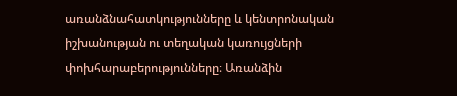առանձնահատկությունները և կենտրոնական իշխանության ու տեղական կառույցների փոխհարաբերությունները։ Առանձին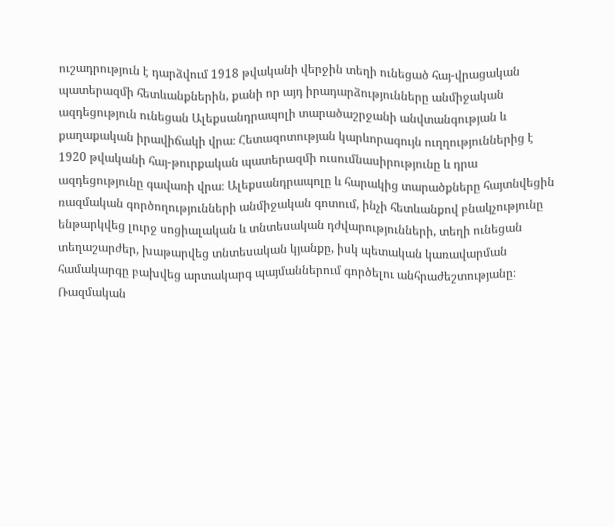ուշադրություն է դարձվում 1918 թվականի վերջին տեղի ունեցած հայ-վրացական պատերազմի հետևանքներին, քանի որ այդ իրադարձությունները անմիջական ազդեցություն ունեցան Ալեքսանդրապոլի տարածաշրջանի անվտանգության և քաղաքական իրավիճակի վրա։ Հետազոտության կարևորագույն ուղղություններից է 1920 թվականի հայ-թուրքական պատերազմի ուսումնասիրությունը և դրա ազդեցությունը գավառի վրա։ Ալեքսանդրապոլը և հարակից տարածքները հայտնվեցին ռազմական գործողությունների անմիջական գոտում, ինչի հետևանքով բնակչությունը ենթարկվեց լուրջ սոցիալական և տնտեսական դժվարությունների, տեղի ունեցան տեղաշարժեր, խաթարվեց տնտեսական կյանքը, իսկ պետական կառավարման համակարգը բախվեց արտակարգ պայմաններում գործելու անհրաժեշտությանը։ Ռազմական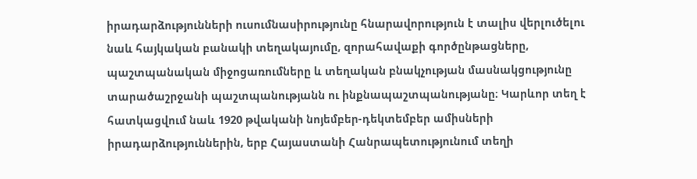իրադարձությունների ուսումնասիրությունը հնարավորություն է տալիս վերլուծելու նաև հայկական բանակի տեղակայումը, զորահավաքի գործընթացները, պաշտպանական միջոցառումները և տեղական բնակչության մասնակցությունը տարածաշրջանի պաշտպանությանն ու ինքնապաշտպանությանը։ Կարևոր տեղ է հատկացվում նաև 1920 թվականի նոյեմբեր-դեկտեմբեր ամիսների իրադարձություններին, երբ Հայաստանի Հանրապետությունում տեղի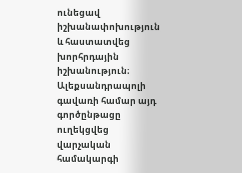ունեցավ իշխանափոխություն և հաստատվեց խորհրդային իշխանություն։ Ալեքսանդրապոլի գավառի համար այդ գործընթացը ուղեկցվեց վարչական համակարգի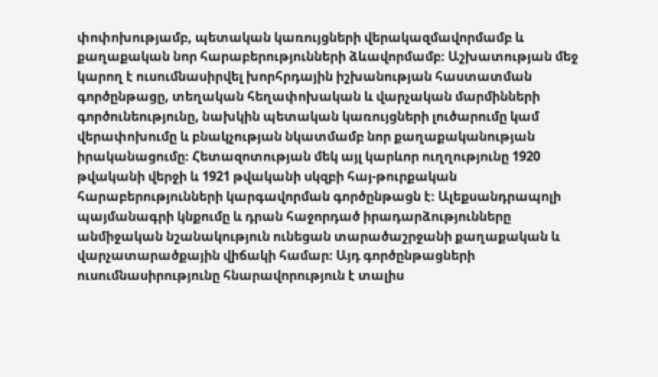փոփոխությամբ, պետական կառույցների վերակազմավորմամբ և քաղաքական նոր հարաբերությունների ձևավորմամբ։ Աշխատության մեջ կարող է ուսումնասիրվել խորհրդային իշխանության հաստատման գործընթացը, տեղական հեղափոխական և վարչական մարմինների գործունեությունը, նախկին պետական կառույցների լուծարումը կամ վերափոխումը և բնակչության նկատմամբ նոր քաղաքականության իրականացումը։ Հետազոտության մեկ այլ կարևոր ուղղությունը 1920 թվականի վերջի և 1921 թվականի սկզբի հայ-թուրքական հարաբերությունների կարգավորման գործընթացն է։ Ալեքսանդրապոլի պայմանագրի կնքումը և դրան հաջորդած իրադարձությունները անմիջական նշանակություն ունեցան տարածաշրջանի քաղաքական և վարչատարածքային վիճակի համար։ Այդ գործընթացների ուսումնասիրությունը հնարավորություն է տալիս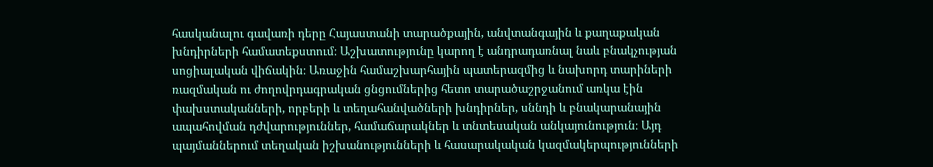հասկանալու գավառի դերը Հայաստանի տարածքային, անվտանգային և քաղաքական խնդիրների համատեքստում։ Աշխատությունը կարող է անդրադառնալ նաև բնակչության սոցիալական վիճակին։ Առաջին համաշխարհային պատերազմից և նախորդ տարիների ռազմական ու ժողովրդագրական ցնցումներից հետո տարածաշրջանում առկա էին փախստականների, որբերի և տեղահանվածների խնդիրներ, սննդի և բնակարանային ապահովման դժվարություններ, համաճարակներ և տնտեսական անկայունություն։ Այդ պայմաններում տեղական իշխանությունների և հասարակական կազմակերպությունների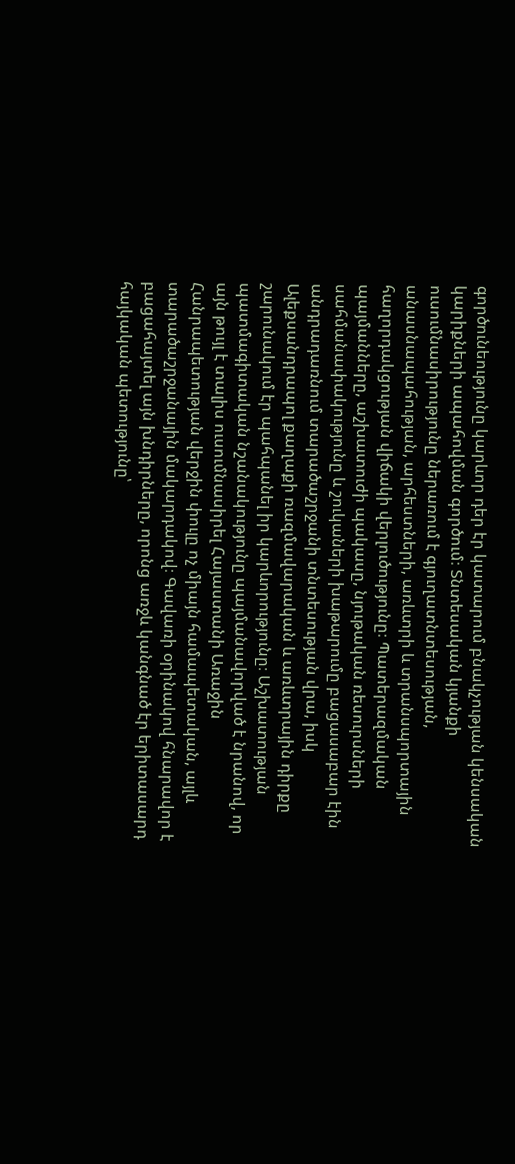գործունեությունը կարևոր դեր էր կատարում բնակչության կենսական կարիքների ապահովման գործում։ Տնտեսական կյանքի ուսումնասիրությունը ներառում է գյուղատնտեսության, անասնապահության, արհեստների, առևտրի և տրանսպորտային հաղորդակցության վիճակի վերլուծությունը։ Պատերազմական պայմանները, աշխատուժի պակասը, նյութական ռեսուրսների սահմանափակությունը և շուկաների խաթարումը բացասաբար էին անդրադառնում տարածաշրջանի տնտեսության վրա, իսկ Ալեքսանդրապոլ քաղաքի ռազմավարական և առևտրային դիրքը շարունակում էր պահպանել իր կարևորությունը։ Աշխատության պատմագիտական նշանակությունը պայմանավորված է նրանով, որ այն թույլ է տալիս ուսումնասիրել Հայաստանի Առաջին Հանրապետության վերջին փուլը ոչ միայն համապետական, այլև տարածաշրջանային մակարդակով։ Գավառի օրինակով հնարավոր է բացահայտել այն խնդիրները, որոնց առջև կանգնած էր երիտասարդ հայկական պետությունը՝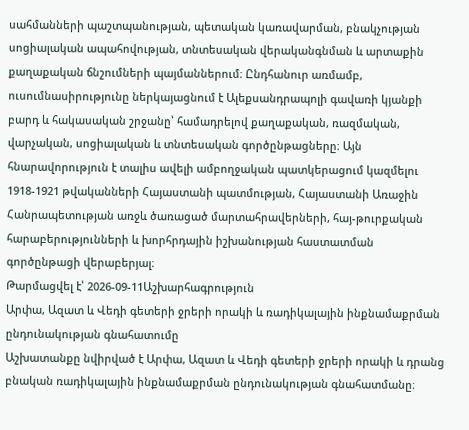սահմանների պաշտպանության, պետական կառավարման, բնակչության սոցիալական ապահովության, տնտեսական վերականգնման և արտաքին քաղաքական ճնշումների պայմաններում։ Ընդհանուր առմամբ, ուսումնասիրությունը ներկայացնում է Ալեքսանդրապոլի գավառի կյանքի բարդ և հակասական շրջանը՝ համադրելով քաղաքական, ռազմական, վարչական, սոցիալական և տնտեսական գործընթացները։ Այն հնարավորություն է տալիս ավելի ամբողջական պատկերացում կազմելու 1918-1921 թվականների Հայաստանի պատմության, Հայաստանի Առաջին Հանրապետության առջև ծառացած մարտահրավերների, հայ-թուրքական հարաբերությունների և խորհրդային իշխանության հաստատման գործընթացի վերաբերյալ։
Թարմացվել է՝ 2026-09-11Աշխարհագրություն
Արփա, Ազատ և Վեդի գետերի ջրերի որակի և ռադիկալային ինքնամաքրման ընդունակության գնահատումը
Աշխատանքը նվիրված է Արփա, Ազատ և Վեդի գետերի ջրերի որակի և դրանց բնական ռադիկալային ինքնամաքրման ընդունակության գնահատմանը։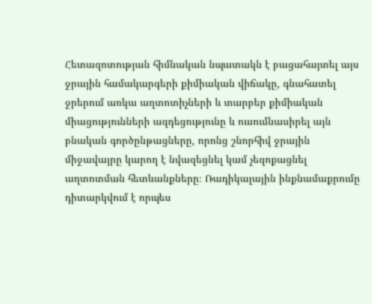Հետազոտության հիմնական նպատակն է բացահայտել այս ջրային համակարգերի քիմիական վիճակը, գնահատել ջրերում առկա աղտոտիչների և տարբեր քիմիական միացությունների ազդեցությունը և ուսումնասիրել այն բնական գործընթացները, որոնց շնորհիվ ջրային միջավայրը կարող է նվազեցնել կամ չեզոքացնել աղտոտման հետևանքները։ Ռադիկալային ինքնամաքրումը դիտարկվում է որպես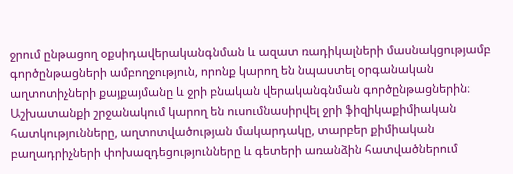ջրում ընթացող օքսիդավերականգնման և ազատ ռադիկալների մասնակցությամբ գործընթացների ամբողջություն, որոնք կարող են նպաստել օրգանական աղտոտիչների քայքայմանը և ջրի բնական վերականգնման գործընթացներին։ Աշխատանքի շրջանակում կարող են ուսումնասիրվել ջրի ֆիզիկաքիմիական հատկությունները, աղտոտվածության մակարդակը, տարբեր քիմիական բաղադրիչների փոխազդեցությունները և գետերի առանձին հատվածներում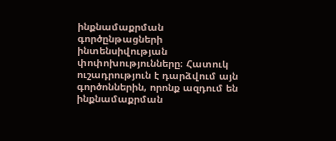ինքնամաքրման գործընթացների ինտենսիվության փոփոխությունները։ Հատուկ ուշադրություն է դարձվում այն գործոններին, որոնք ազդում են ինքնամաքրման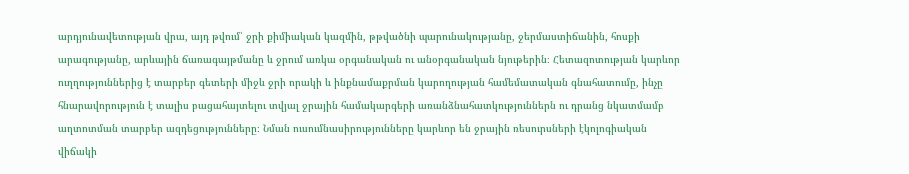արդյունավետության վրա, այդ թվում՝ ջրի քիմիական կազմին, թթվածնի պարունակությանը, ջերմաստիճանին, հոսքի արագությանը, արևային ճառագայթմանը և ջրում առկա օրգանական ու անօրգանական նյութերին։ Հետազոտության կարևոր ուղղություններից է տարբեր գետերի միջև ջրի որակի և ինքնամաքրման կարողության համեմատական գնահատումը, ինչը հնարավորություն է տալիս բացահայտելու տվյալ ջրային համակարգերի առանձնահատկություններն ու դրանց նկատմամբ աղտոտման տարբեր ազդեցությունները։ Նման ուսումնասիրությունները կարևոր են ջրային ռեսուրսների էկոլոգիական վիճակի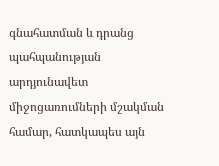գնահատման և դրանց պահպանության արդյունավետ միջոցառումների մշակման համար, հատկապես այն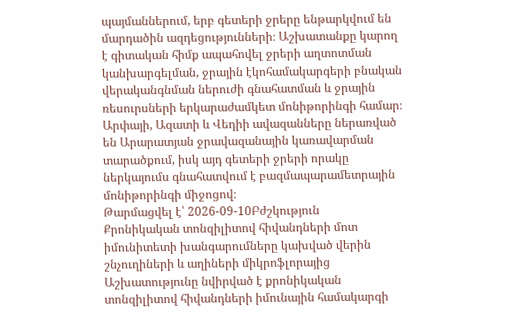պայմաններում, երբ գետերի ջրերը ենթարկվում են մարդածին ազդեցությունների։ Աշխատանքը կարող է գիտական հիմք ապահովել ջրերի աղտոտման կանխարգելման, ջրային էկոհամակարգերի բնական վերականգնման ներուժի գնահատման և ջրային ռեսուրսների երկարաժամկետ մոնիթորինգի համար։ Արփայի, Ազատի և Վեդիի ավազանները ներառված են Արարատյան ջրավազանային կառավարման տարածքում, իսկ այդ գետերի ջրերի որակը ներկայումս գնահատվում է բազմապարամետրային մոնիթորինգի միջոցով։
Թարմացվել է՝ 2026-09-10Բժշկություն
Քրոնիկական տոնզիլիտով հիվանդների մոտ իմունիտետի խանգարումները կախված վերին շնչուղիների և աղիների միկրոֆլորայից
Աշխատությունը նվիրված է քրոնիկական տոնզիլիտով հիվանդների իմունային համակարգի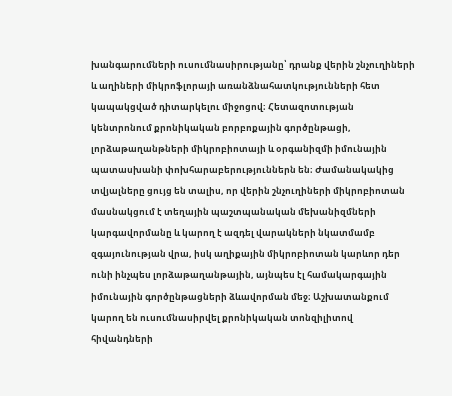խանգարումների ուսումնասիրությանը՝ դրանք վերին շնչուղիների և աղիների միկրոֆլորայի առանձնահատկությունների հետ կապակցված դիտարկելու միջոցով։ Հետազոտության կենտրոնում քրոնիկական բորբոքային գործընթացի, լորձաթաղանթների միկրոբիոտայի և օրգանիզմի իմունային պատասխանի փոխհարաբերություններն են։ Ժամանակակից տվյալները ցույց են տալիս, որ վերին շնչուղիների միկրոբիոտան մասնակցում է տեղային պաշտպանական մեխանիզմների կարգավորմանը և կարող է ազդել վարակների նկատմամբ զգայունության վրա, իսկ աղիքային միկրոբիոտան կարևոր դեր ունի ինչպես լորձաթաղանթային, այնպես էլ համակարգային իմունային գործընթացների ձևավորման մեջ։ Աշխատանքում կարող են ուսումնասիրվել քրոնիկական տոնզիլիտով հիվանդների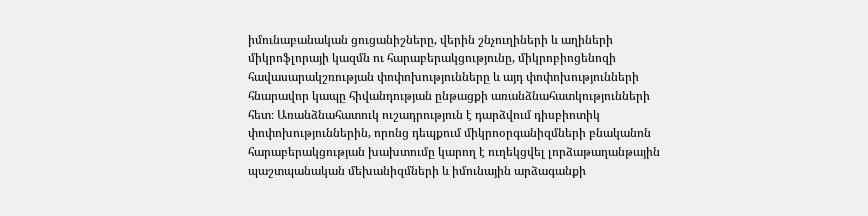իմունաբանական ցուցանիշները, վերին շնչուղիների և աղիների միկրոֆլորայի կազմն ու հարաբերակցությունը, միկրոբիոցենոզի հավասարակշռության փոփոխությունները և այդ փոփոխությունների հնարավոր կապը հիվանդության ընթացքի առանձնահատկությունների հետ։ Առանձնահատուկ ուշադրություն է դարձվում դիսբիոտիկ փոփոխություններին, որոնց դեպքում միկրոօրգանիզմների բնականոն հարաբերակցության խախտումը կարող է ուղեկցվել լորձաթաղանթային պաշտպանական մեխանիզմների և իմունային արձագանքի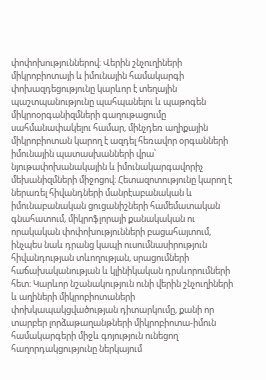փոփոխություններով։ Վերին շնչուղիների միկրոբիոտայի և իմունային համակարգի փոխազդեցությունը կարևոր է տեղային պաշտպանությունը պահպանելու և պաթոգեն միկրոօրգանիզմների գաղութացումը սահմանափակելու համար, մինչդեռ աղիքային միկրոբիոտան կարող է ազդել հեռավոր օրգանների իմունային պատասխանների վրա՝ նյութափոխանակային և իմունակարգավորիչ մեխանիզմների միջոցով։ Հետազոտությունը կարող է ներառել հիվանդների մանրէաբանական և իմունաբանական ցուցանիշների համեմատական գնահատում, միկրոֆլորայի քանակական ու որակական փոփոխությունների բացահայտում, ինչպես նաև դրանց կապի ուսումնասիրություն հիվանդության տևողության, սրացումների հաճախականության և կլինիկական դրսևորումների հետ։ Կարևոր նշանակություն ունի վերին շնչուղիների և աղիների միկրոբիոտաների փոխկապակցվածության դիտարկումը, քանի որ տարբեր լորձաթաղանթների միկրոբիոտա-իմուն համակարգերի միջև գոյություն ունեցող հաղորդակցությունը ներկայում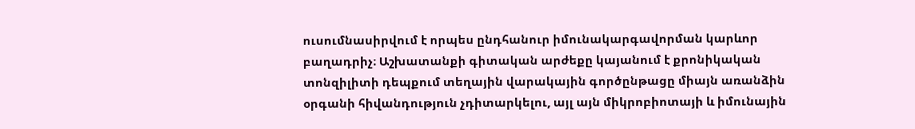ուսումնասիրվում է որպես ընդհանուր իմունակարգավորման կարևոր բաղադրիչ։ Աշխատանքի գիտական արժեքը կայանում է քրոնիկական տոնզիլիտի դեպքում տեղային վարակային գործընթացը միայն առանձին օրգանի հիվանդություն չդիտարկելու, այլ այն միկրոբիոտայի և իմունային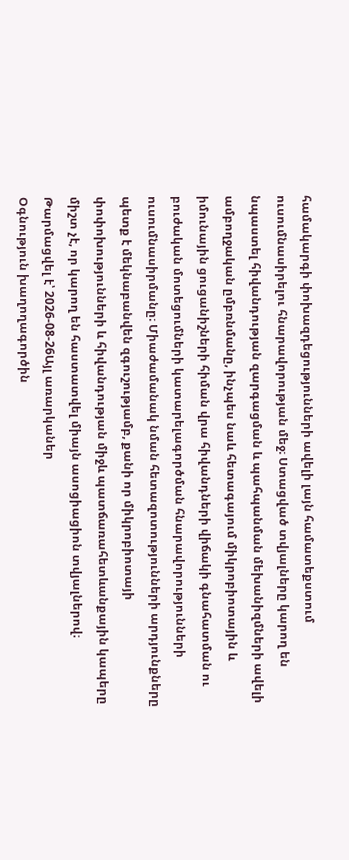համակարգի փոխազդեցությունների ավելի լայն համատեքստում ուսումնասիրելու հնարավորության մեջ։ Ստացված տվյալները կարող են նպաստել հիվանդության զարգացման և պահպանման մեխանիզմների ավելի ամբողջական ըմբռնմանը, ինչպես նաև հետագայում միկրոբիոտային և իմունային ցուցանիշների հիման վրա հիվանդների վիճակի գնահատման ու բուժական մոտեցումների կատարելագործման հնարավորությունների ուսումնասիրմանը։ Միաժամանակ նման հետազոտությունների արդյունքները պետք է մեկնաբանվեն զգուշությամբ, քանի որ միկրոբիոտայի փոփոխությունների և հիվանդության միջև պատճառահետևանքային կապերը միշտ չէ, որ կարող են հաստատվել միայն ասոցիացիոն տվյալներով։
Թարմացվել է՝ 2026-08-26Այլ առարկաներ
Օգնություն խաղողագործին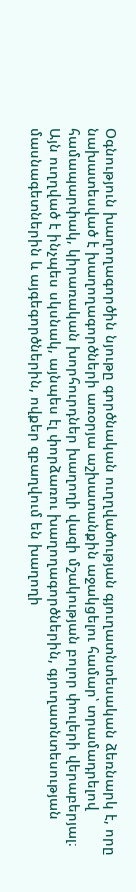Օգնություն խաղողագործին նյութը գործնական ուղղվածության գյուղատնտեսական ձեռնարկ է, որը նախատեսված է խաղողագործների առօրյա աշխատանքին աջակցելու համար՝ տրամադրելով համապարփակ, կիրառական խորհուրդներ խաղողի վազի մշակության բոլոր փուլերի վերաբերյալ։ Այն ուղղված է ինչպես սկսնակ, այնպես էլ փորձառու խաղողագործներին, գյուղատնտեսության մասնագետներին և այգեգործներին, ովքեր զբաղվում են խաղողի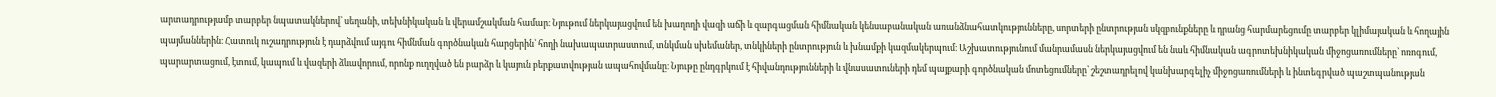արտադրությամբ տարբեր նպատակներով՝ սեղանի, տեխնիկական և վերամշակման համար։ Նյութում ներկայացվում են խաղողի վազի աճի և զարգացման հիմնական կենսաբանական առանձնահատկությունները, սորտերի ընտրության սկզբունքները և դրանց հարմարեցումը տարբեր կլիմայական և հողային պայմաններին։ Հատուկ ուշադրություն է դարձվում այգու հիմնման գործնական հարցերին՝ հողի նախապատրաստում, տնկման սխեմաներ, տնկիների ընտրություն և խնամքի կազմակերպում։ Աշխատությունում մանրամասն ներկայացվում են նաև հիմնական ագրոտեխնիկական միջոցառումները՝ ոռոգում, պարարտացում, էտում, կապում և վազերի ձևավորում, որոնք ուղղված են բարձր և կայուն բերքատվության ապահովմանը։ Նյութը ընդգրկում է հիվանդությունների և վնասատուների դեմ պայքարի գործնական մոտեցումները՝ շեշտադրելով կանխարգելիչ միջոցառումների և ինտեգրված պաշտպանության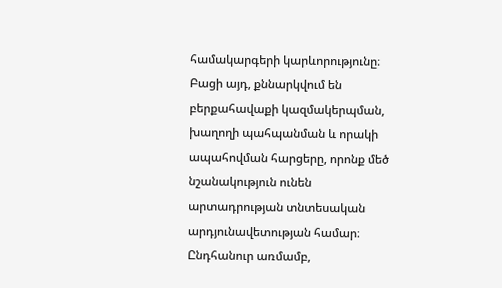համակարգերի կարևորությունը։ Բացի այդ, քննարկվում են բերքահավաքի կազմակերպման, խաղողի պահպանման և որակի ապահովման հարցերը, որոնք մեծ նշանակություն ունեն արտադրության տնտեսական արդյունավետության համար։ Ընդհանուր առմամբ,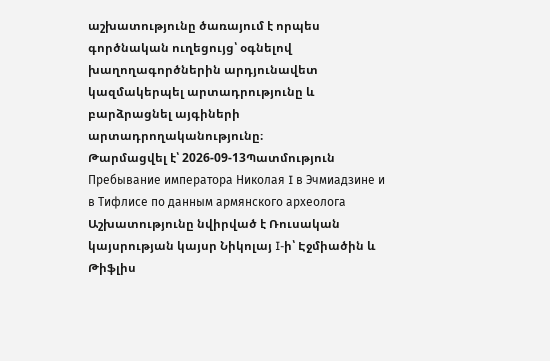աշխատությունը ծառայում է որպես գործնական ուղեցույց՝ օգնելով խաղողագործներին արդյունավետ կազմակերպել արտադրությունը և բարձրացնել այգիների արտադրողականությունը։
Թարմացվել է՝ 2026-09-13Պատմություն
Пребывание императора Николая I в Эчмиадзине и в Тифлисе по данным армянского археолога
Աշխատությունը նվիրված է Ռուսական կայսրության կայսր Նիկոլայ I-ի՝ Էջմիածին և Թիֆլիս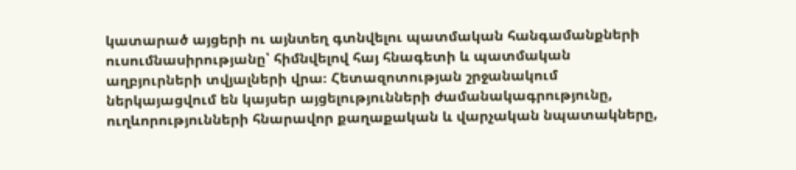կատարած այցերի ու այնտեղ գտնվելու պատմական հանգամանքների ուսումնասիրությանը՝ հիմնվելով հայ հնագետի և պատմական աղբյուրների տվյալների վրա։ Հետազոտության շրջանակում ներկայացվում են կայսեր այցելությունների ժամանակագրությունը, ուղևորությունների հնարավոր քաղաքական և վարչական նպատակները,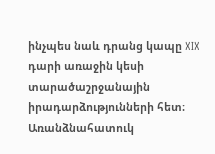ինչպես նաև դրանց կապը XIX դարի առաջին կեսի տարածաշրջանային իրադարձությունների հետ։ Առանձնահատուկ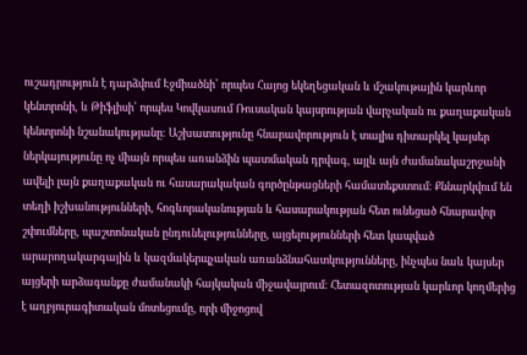ուշադրություն է դարձվում Էջմիածնի՝ որպես Հայոց եկեղեցական և մշակութային կարևոր կենտրոնի, և Թիֆլիսի՝ որպես Կովկասում Ռուսական կայսրության վարչական ու քաղաքական կենտրոնի նշանակությանը։ Աշխատությունը հնարավորություն է տալիս դիտարկել կայսեր ներկայությունը ոչ միայն որպես առանձին պատմական դրվագ, այլև այն ժամանակաշրջանի ավելի լայն քաղաքական ու հասարակական գործընթացների համատեքստում։ Քննարկվում են տեղի իշխանությունների, հոգևորականության և հասարակության հետ ունեցած հնարավոր շփումները, պաշտոնական ընդունելությունները, այցելությունների հետ կապված արարողակարգային և կազմակերպչական առանձնահատկությունները, ինչպես նաև կայսեր այցերի արձագանքը ժամանակի հայկական միջավայրում։ Հետազոտության կարևոր կողմերից է աղբյուրագիտական մոտեցումը, որի միջոցով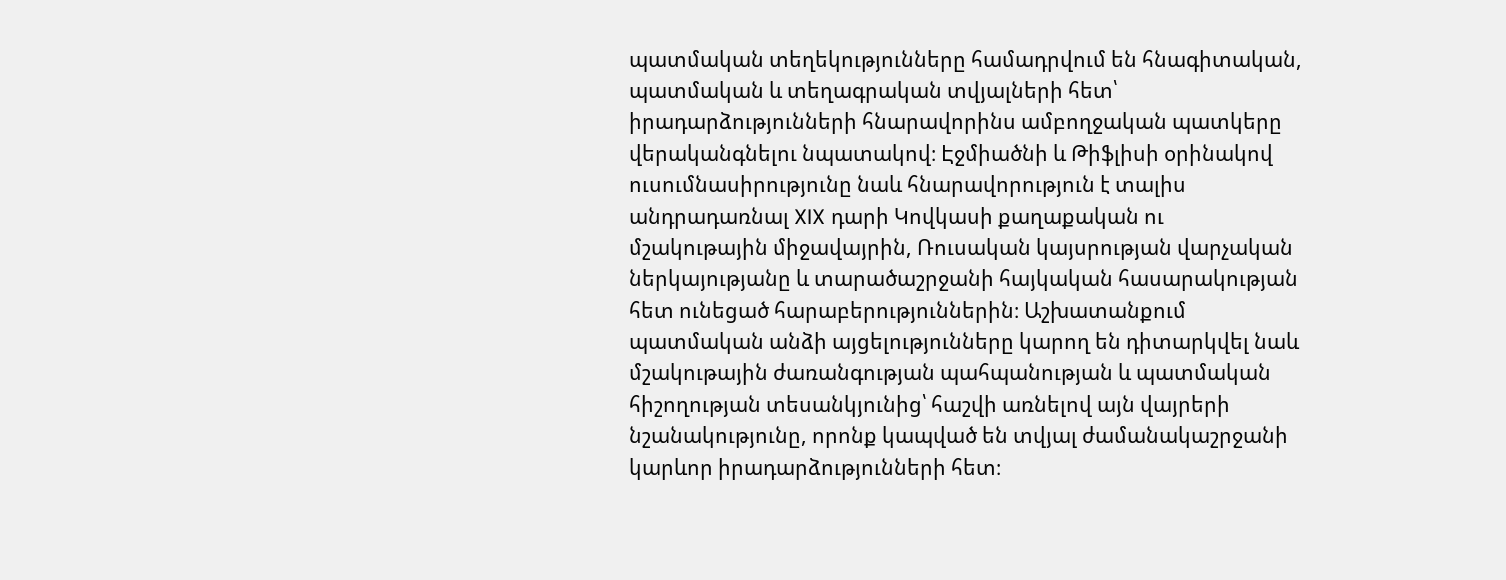պատմական տեղեկությունները համադրվում են հնագիտական, պատմական և տեղագրական տվյալների հետ՝ իրադարձությունների հնարավորինս ամբողջական պատկերը վերականգնելու նպատակով։ Էջմիածնի և Թիֆլիսի օրինակով ուսումնասիրությունը նաև հնարավորություն է տալիս անդրադառնալ XIX դարի Կովկասի քաղաքական ու մշակութային միջավայրին, Ռուսական կայսրության վարչական ներկայությանը և տարածաշրջանի հայկական հասարակության հետ ունեցած հարաբերություններին։ Աշխատանքում պատմական անձի այցելությունները կարող են դիտարկվել նաև մշակութային ժառանգության պահպանության և պատմական հիշողության տեսանկյունից՝ հաշվի առնելով այն վայրերի նշանակությունը, որոնք կապված են տվյալ ժամանակաշրջանի կարևոր իրադարձությունների հետ։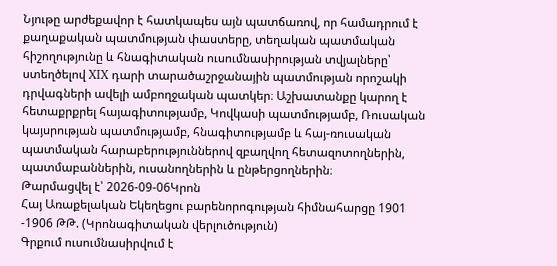Նյութը արժեքավոր է հատկապես այն պատճառով, որ համադրում է քաղաքական պատմության փաստերը, տեղական պատմական հիշողությունը և հնագիտական ուսումնասիրության տվյալները՝ ստեղծելով XIX դարի տարածաշրջանային պատմության որոշակի դրվագների ավելի ամբողջական պատկեր։ Աշխատանքը կարող է հետաքրքրել հայագիտությամբ, Կովկասի պատմությամբ, Ռուսական կայսրության պատմությամբ, հնագիտությամբ և հայ-ռուսական պատմական հարաբերություններով զբաղվող հետազոտողներին, պատմաբաններին, ուսանողներին և ընթերցողներին։
Թարմացվել է՝ 2026-09-06Կրոն
Հայ Առաքելական Եկեղեցու բարենորոգության հիմնահարցը 1901 -1906 ԹԹ. (Կրոնագիտական վերլուծություն)
Գրքում ուսումնասիրվում է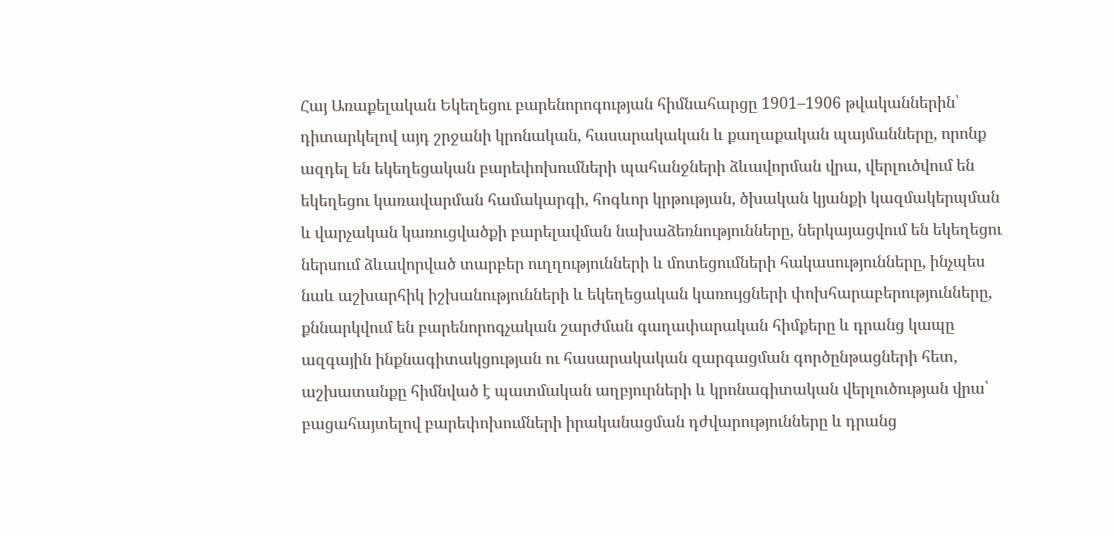Հայ Առաքելական Եկեղեցու բարենորոգության հիմնահարցը 1901–1906 թվականներին՝ դիտարկելով այդ շրջանի կրոնական, հասարակական և քաղաքական պայմանները, որոնք ազդել են եկեղեցական բարեփոխումների պահանջների ձևավորման վրա, վերլուծվում են եկեղեցու կառավարման համակարգի, հոգևոր կրթության, ծխական կյանքի կազմակերպման և վարչական կառուցվածքի բարելավման նախաձեռնությունները, ներկայացվում են եկեղեցու ներսում ձևավորված տարբեր ուղղությունների և մոտեցումների հակասությունները, ինչպես նաև աշխարհիկ իշխանությունների և եկեղեցական կառույցների փոխհարաբերությունները, քննարկվում են բարենորոգչական շարժման գաղափարական հիմքերը և դրանց կապը ազգային ինքնագիտակցության ու հասարակական զարգացման գործընթացների հետ, աշխատանքը հիմնված է պատմական աղբյուրների և կրոնագիտական վերլուծության վրա՝ բացահայտելով բարեփոխումների իրականացման դժվարությունները և դրանց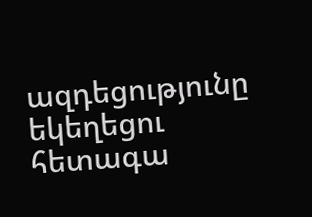ազդեցությունը եկեղեցու հետագա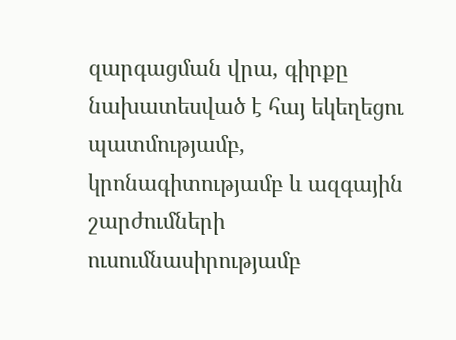զարգացման վրա, գիրքը նախատեսված է հայ եկեղեցու պատմությամբ, կրոնագիտությամբ և ազգային շարժումների ուսումնասիրությամբ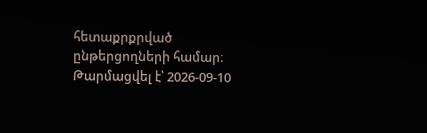հետաքրքրված ընթերցողների համար։
Թարմացվել է՝ 2026-09-10